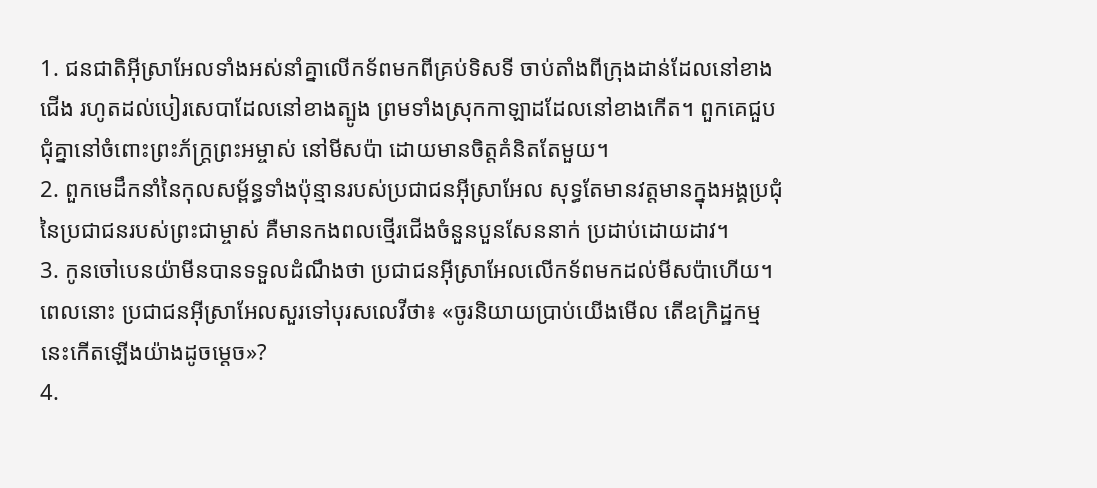1. ជនជាតិអ៊ីស្រាអែលទាំងអស់នាំគ្នាលើកទ័ពមកពីគ្រប់ទិសទី ចាប់តាំងពីក្រុងដាន់ដែលនៅខាងជើង រហូតដល់បៀរសេបាដែលនៅខាងត្បូង ព្រមទាំងស្រុកកាឡាដដែលនៅខាងកើត។ ពួកគេជួបជុំគ្នានៅចំពោះព្រះភ័ក្ត្រព្រះអម្ចាស់ នៅមីសប៉ា ដោយមានចិត្តគំនិតតែមួយ។
2. ពួកមេដឹកនាំនៃកុលសម្ព័ន្ធទាំងប៉ុន្មានរបស់ប្រជាជនអ៊ីស្រាអែល សុទ្ធតែមានវត្តមានក្នុងអង្គប្រជុំនៃប្រជាជនរបស់ព្រះជាម្ចាស់ គឺមានកងពលថ្មើរជើងចំនួនបួនសែននាក់ ប្រដាប់ដោយដាវ។
3. កូនចៅបេនយ៉ាមីនបានទទួលដំណឹងថា ប្រជាជនអ៊ីស្រាអែលលើកទ័ពមកដល់មីសប៉ាហើយ។ពេលនោះ ប្រជាជនអ៊ីស្រាអែលសួរទៅបុរសលេវីថា៖ «ចូរនិយាយប្រាប់យើងមើល តើឧក្រិដ្ឋកម្មនេះកើតឡើងយ៉ាងដូចម្ដេច»?
4.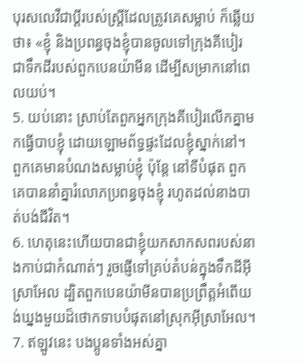បុរសលេវីជាប្ដីរបស់ស្ត្រីដែលត្រូវគេសម្លាប់ ក៏ឆ្លើយថា៖ «ខ្ញុំ និងប្រពន្ធចុងខ្ញុំបានចូលទៅក្រុងគីបៀរ ជាទឹកដីរបស់ពួកបេនយ៉ាមីន ដើម្បីសម្រាកនៅពេលយប់។
5. យប់នោះ ស្រាប់តែពួកអ្នកក្រុងគីបៀរលើកគ្នាមកធ្វើបាបខ្ញុំ ដោយឡោមព័ទ្ធផ្ទះដែលខ្ញុំស្នាក់នៅ។ ពួកគេមានបំណងសម្លាប់ខ្ញុំ ប៉ុន្តែ នៅទីបំផុត ពួកគេបាននាំគ្នារំលោភប្រពន្ធចុងខ្ញុំ រហូតដល់នាងបាត់បង់ជីវិត។
6. ហេតុនេះហើយបានជាខ្ញុំយកសាកសពរបស់នាងកាប់ជាកំណាត់ៗ រួចផ្ញើទៅគ្រប់តំបន់ក្នុងទឹកដីអ៊ីស្រាអែល ដ្បិតពួកបេនយ៉ាមីនបានប្រព្រឹត្តអំពើយង់ឃ្នងមួយដ៏ថោកទាបបំផុតនៅស្រុកអ៊ីស្រាអែល។
7. ឥឡូវនេះ បងប្អូនទាំងអស់គ្នា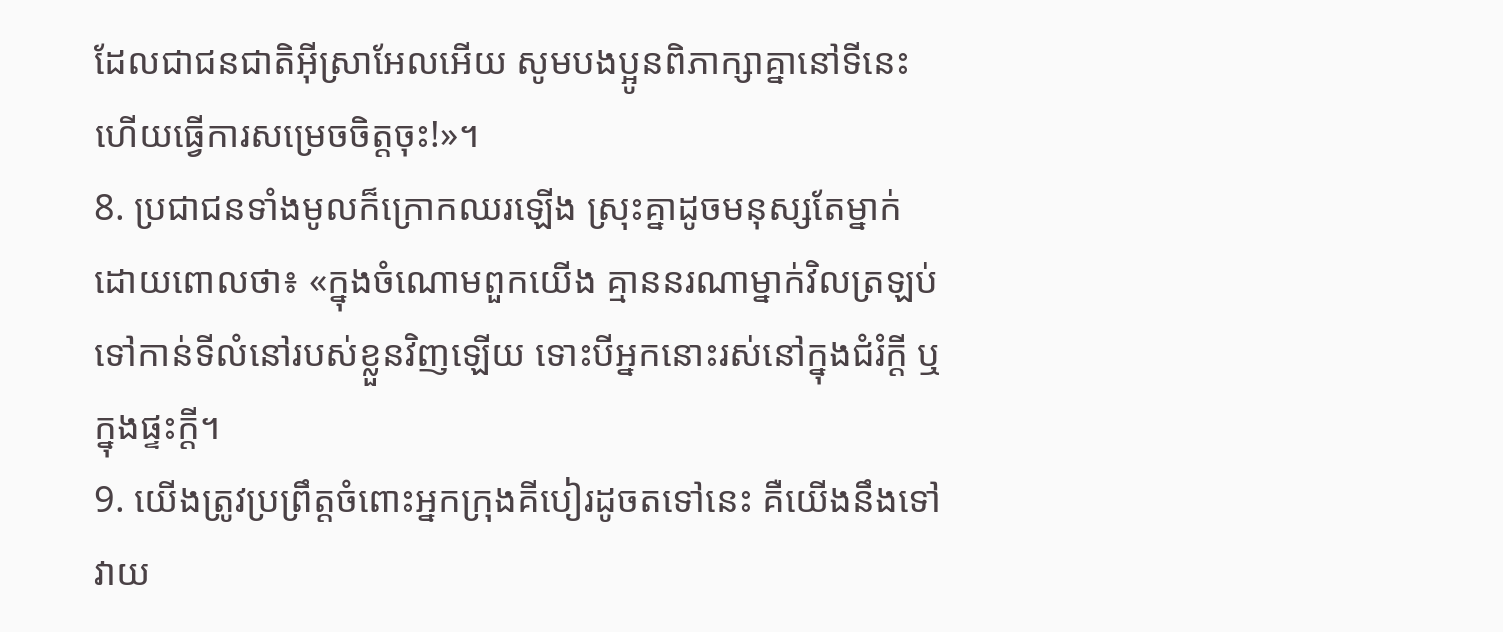ដែលជាជនជាតិអ៊ីស្រាអែលអើយ សូមបងប្អូនពិភាក្សាគ្នានៅទីនេះ ហើយធ្វើការសម្រេចចិត្តចុះ!»។
8. ប្រជាជនទាំងមូលក៏ក្រោកឈរឡើង ស្រុះគ្នាដូចមនុស្សតែម្នាក់ ដោយពោលថា៖ «ក្នុងចំណោមពួកយើង គ្មាននរណាម្នាក់វិលត្រឡប់ទៅកាន់ទីលំនៅរបស់ខ្លួនវិញឡើយ ទោះបីអ្នកនោះរស់នៅក្នុងជំរំក្ដី ឬក្នុងផ្ទះក្ដី។
9. យើងត្រូវប្រព្រឹត្តចំពោះអ្នកក្រុងគីបៀរដូចតទៅនេះ គឺយើងនឹងទៅវាយ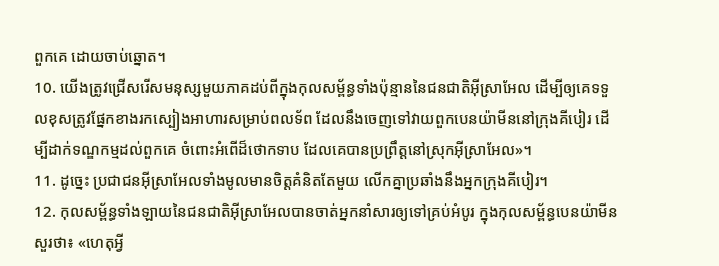ពួកគេ ដោយចាប់ឆ្នោត។
10. យើងត្រូវជ្រើសរើសមនុស្សមួយភាគដប់ពីក្នុងកុលសម្ព័ន្ធទាំងប៉ុន្មាននៃជនជាតិអ៊ីស្រាអែល ដើម្បីឲ្យគេទទួលខុសត្រូវផ្នែកខាងរកស្បៀងអាហារសម្រាប់ពលទ័ព ដែលនឹងចេញទៅវាយពួកបេនយ៉ាមីននៅក្រុងគីបៀរ ដើម្បីដាក់ទណ្ឌកម្មដល់ពួកគេ ចំពោះអំពើដ៏ថោកទាប ដែលគេបានប្រព្រឹត្តនៅស្រុកអ៊ីស្រាអែល»។
11. ដូច្នេះ ប្រជាជនអ៊ីស្រាអែលទាំងមូលមានចិត្តគំនិតតែមួយ លើកគ្នាប្រឆាំងនឹងអ្នកក្រុងគីបៀរ។
12. កុលសម្ព័ន្ធទាំងឡាយនៃជនជាតិអ៊ីស្រាអែលបានចាត់អ្នកនាំសារឲ្យទៅគ្រប់អំបូរ ក្នុងកុលសម្ព័ន្ធបេនយ៉ាមីន សួរថា៖ «ហេតុអ្វី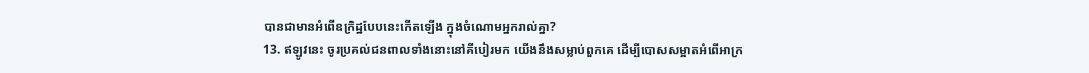បានជាមានអំពើឧក្រិដ្ឋបែបនេះកើតឡើង ក្នុងចំណោមអ្នករាល់គ្នា?
13. ឥឡូវនេះ ចូរប្រគល់ជនពាលទាំងនោះនៅគីបៀរមក យើងនឹងសម្លាប់ពួកគេ ដើម្បីបោសសម្អាតអំពើអាក្រ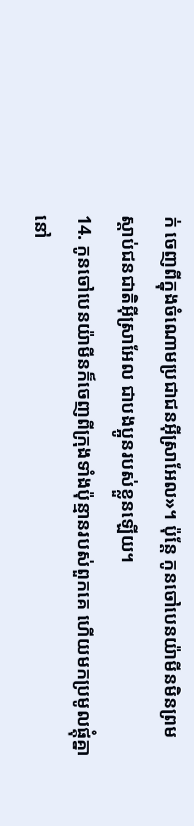ក់ ចេញពីក្នុងចំណោមប្រជាជនអ៊ីស្រាអែល»។ ប៉ុន្តែ កូនចៅបេនយ៉ាមីនមិនព្រមស្ដាប់ជនជាតិអ៊ីស្រាអែល ជាបងប្អូនរបស់ខ្លួនឡើយ។
14. កូនចៅបេនយ៉ាមីនក៏ចេញពីក្រុងទាំងប៉ុន្មានរបស់ពួកគេ ហើយមកប្រមូលផ្ដុំគ្នានៅ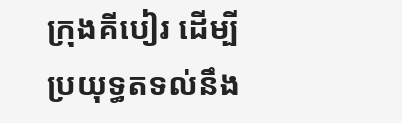ក្រុងគីបៀរ ដើម្បីប្រយុទ្ធតទល់នឹង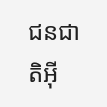ជនជាតិអ៊ី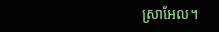ស្រាអែល។